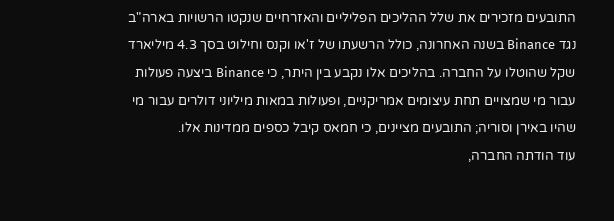התובעים מזכירים את שלל ההליכים הפליליים והאזרחיים שנקטו הרשויות בארה"ב נגד Binance בשנה האחרונה, כולל הרשעתו של ז'או וקנס וחילוט בסך 4.3 מיליארד שקל שהוטלו על החברה. בהליכים אלו נקבע בין היתר, כי Binance ביצעה פעולות עבור מי שמצויים תחת עיצומים אמריקניים, ופעולות במאות מיליוני דולרים עבור מי שהיו באירן וסוריה; התובעים מציינים, כי חמאס קיבל כספים ממדינות אלו.
עוד הודתה החברה,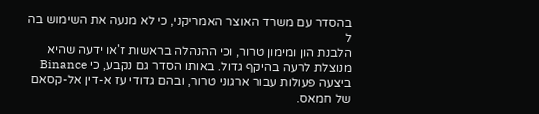בהסדר עם משרד האוצר האמריקני, כי לא מנעה את השימוש בה ל
הלבנת הון ומימון טרור, וכי ההנהלה בראשות ז'או ידעה שהיא מנוצלת לרעה בהיקף גדול. באותו הסדר גם נקבע, כי Binance ביצעה פעולות עבור ארגוני טרור, ובהם גדודי עז א-דין אל-קסאם של חמאס.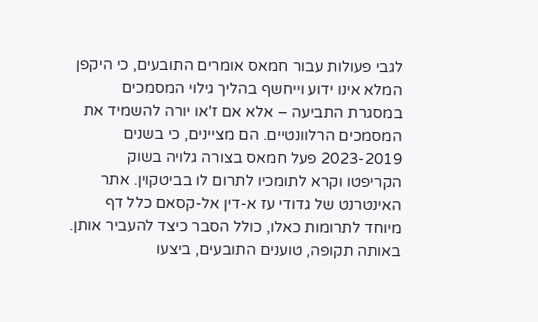לגבי פעולות עבור חמאס אומרים התובעים, כי היקפן המלא אינו ידוע וייחשף בהליך גילוי המסמכים במסגרת התביעה – אלא אם ז'או יורה להשמיד את המסמכים הרלוונטיים. הם מציינים, כי בשנים 2023-2019 פעל חמאס בצורה גלויה בשוק הקריפטו וקרא לתומכיו לתרום לו בביטקוין. אתר האינטרנט של גדודי עז א-דין אל-קסאם כלל דף מיוחד לתרומות כאלו, כולל הסבר כיצד להעביר אותן.
באותה תקופה, טוענים התובעים, ביצעו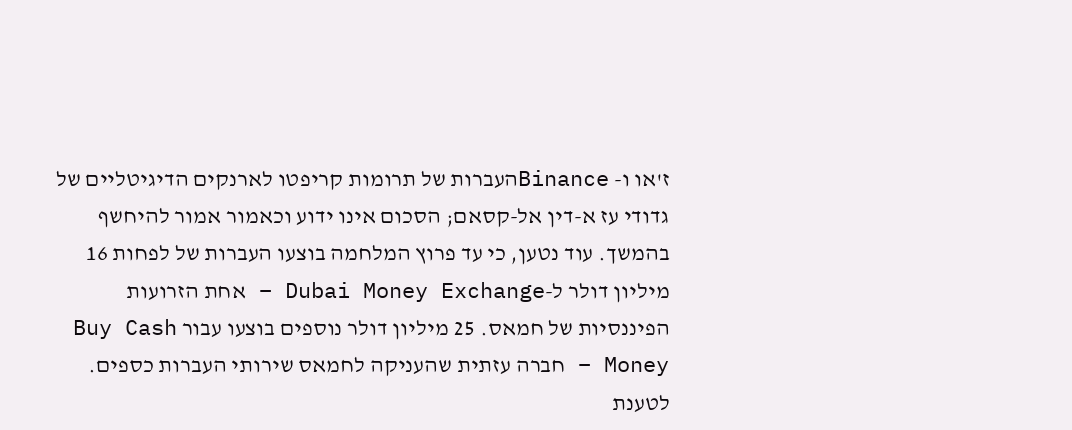ז'או ו- Binanceהעברות של תרומות קריפטו לארנקים הדיגיטליים של גדודי עז א-דין אל-קסאם; הסכום אינו ידוע וכאמור אמור להיחשף בהמשך. עוד נטען, כי עד פרוץ המלחמה בוצעו העברות של לפחות 16 מיליון דולר ל-Dubai Money Exchange – אחת הזרועות הפיננסיות של חמאס. 25 מיליון דולר נוספים בוצעו עבור Buy Cash Money – חברה עזתית שהעניקה לחמאס שירותי העברות כספים.
לטענת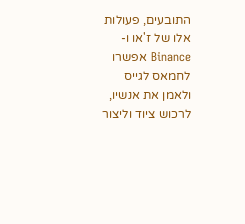התובעים, פעולות אלו של ז'או ו-Binance אפשרו לחמאס לגייס ולאמן את אנשיו, לרכוש ציוד וליצור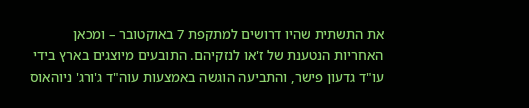את התשתית שהיו דרושים למתקפת 7 באוקטובר – ומכאן האחריות הנטענת של ז'או לנזקיהם. התובעים מיוצגים בארץ בידי עו"ד גדעון פישר, והתביעה הוגשה באמצעות עוה"ד ג'ורג' ניוהאוס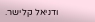ודניאל קלישר.